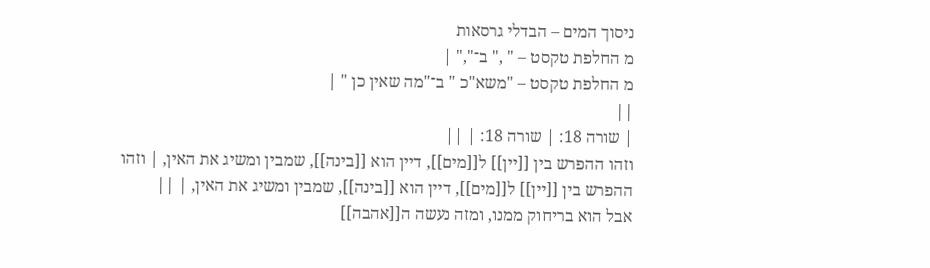ניסוך המים – הבדלי גרסאות
מ החלפת טקסט – " ," ב־"," |
מ החלפת טקסט – "משא"כ " ב־"מה שאין כן " |
||
| שורה 18: | שורה 18: | ||
וזהו ההפרש בין [[יין]] ל[[מים]], דיין הוא [[בינה]], שמבין ומשיג את האין, | וזהו ההפרש בין [[יין]] ל[[מים]], דיין הוא [[בינה]], שמבין ומשיג את האין, | ||
אבל הוא בריחוק ממנו, ומזה נעשה ה[[אהבה]]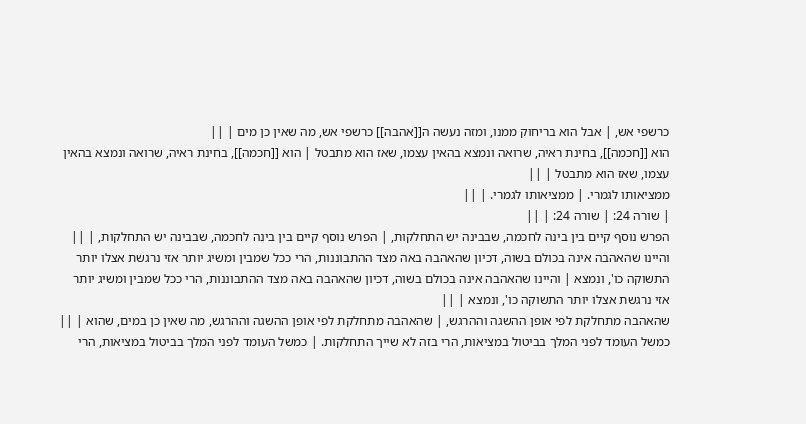כרשפי אש, | אבל הוא בריחוק ממנו, ומזה נעשה ה[[אהבה]] כרשפי אש, מה שאין כן מים | ||
הוא [[חכמה]], בחינת ראיה, שרואה ונמצא בהאין עצמו, שאז הוא מתבטל | הוא [[חכמה]], בחינת ראיה, שרואה ונמצא בהאין עצמו, שאז הוא מתבטל | ||
ממציאותו לגמרי. | ממציאותו לגמרי. | ||
| שורה 24: | שורה 24: | ||
הפרש נוסף קיים בין בינה לחכמה, שבבינה יש התחלקות, | הפרש נוסף קיים בין בינה לחכמה, שבבינה יש התחלקות, | ||
והיינו שהאהבה אינה בכולם בשוה, דכיון שהאהבה באה מצד ההתבוננות, הרי ככל שמבין ומשיג יותר אזי נרגשת אצלו יותר התשוקה כו', ונמצא | והיינו שהאהבה אינה בכולם בשוה, דכיון שהאהבה באה מצד ההתבוננות, הרי ככל שמבין ומשיג יותר אזי נרגשת אצלו יותר התשוקה כו', ונמצא | ||
שהאהבה מתחלקת לפי אופן ההשגה וההרגש, | שהאהבה מתחלקת לפי אופן ההשגה וההרגש, מה שאין כן במים, שהוא | ||
כמשל העומד לפני המלך בביטול במציאות, הרי בזה לא שייך התחלקות. | כמשל העומד לפני המלך בביטול במציאות, הרי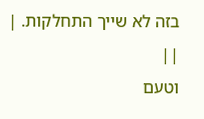בזה לא שייך התחלקות. | ||
וטעם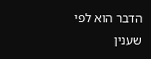הדבר הוא לפי שענין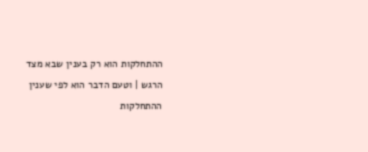ההתחלקות הוא רק בענין שבא מצד הרגש | וטעם הדבר הוא לפי שענין ההתחלקות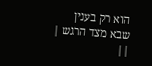הוא רק בענין שבא מצד הרגש | ||